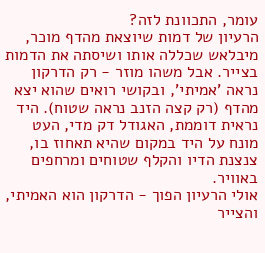עומר, התכוונת לזה?
הרעיון של דמות שיוצאת מהדף מוכר, מיבלאש שכללה אותו ושיסתה את הדמות בצייר. אבל משהו מוזר - רק הדרקון נראה 'אמיתי', ובקושי רואים שהוא יצא מהדף (רק קצה הזנב נראה שטוח). היד נראית דוממת, האגודל דק מדי, העט מונח על היד במקום שהיא תאחוז בו, צנצנת הדיו והקלף שטוחים ומרחפים באוויר.
אולי הרעיון הפוך - הדרקון הוא האמיתי, והצייר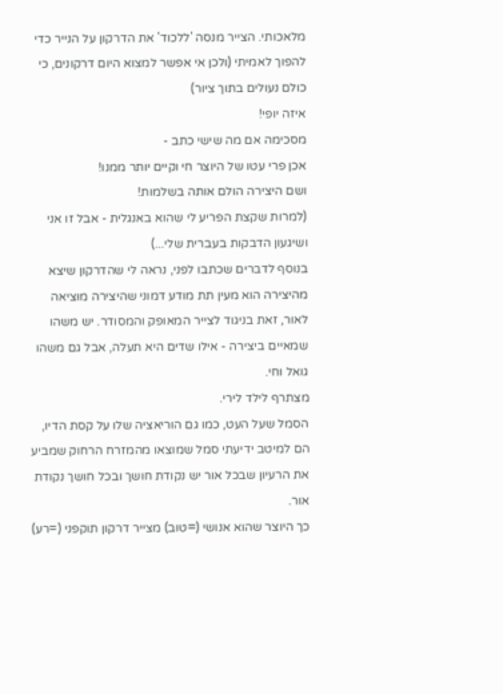מלאכותי. הצייר מנסה 'ללכוד' את הדרקון על הנייר כדי להפוך לאמיתי (ולכן אי אפשר למצוא היום דרקונים, כי כולם נעולים בתוך ציור)
איזה יופי!
מסכימה אם מה שישי כתב -
אכן פרי עטו של היוצר חי וקיים יותר ממנו!
ושם היצירה הולם אותה בשלמות!
(למרות שקצת הפריע לי שהוא באנגלית - אבל זו אני ושיגעון הדבקות בעברית שלי...)
בנוסף לדברים שכתבו לפני, נראה לי שהדרקון שיצא מהיצירה הוא מעין תת מודע דמוני שהיצירה מוציאה לאור, זאת בניגוד לצייר המאופק והמסודר. יש משהו שמאיים ביצירה - אילו שדים היא תעלה, אבל גם משהו גואל וחי.
מצתרף לילד לירי.
הסמל שעל העט, כמו גם הוריאציה שלו על קסת הדיו, הם למיטב ידיעתי סמל שמוצאו מהמזרח הרחוק שמביע את הרעיון שבכל אור יש נקודת חושך ובכל חושך נקודת אור.
כך היוצר שהוא אנושי (=טוב) מצייר דרקון תוקפני (=רע)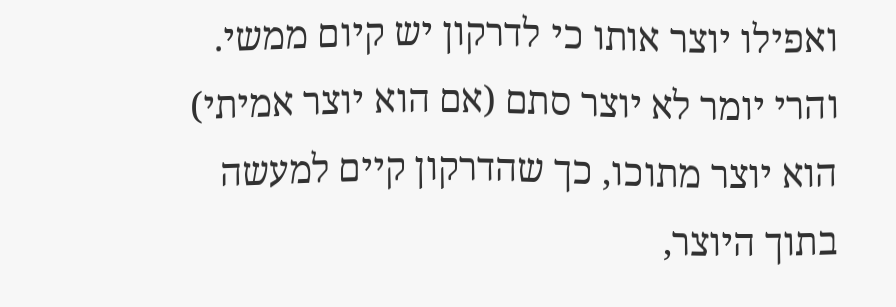ואפילו יוצר אותו כי לדרקון יש קיום ממשי.
והרי יומר לא יוצר סתם (אם הוא יוצר אמיתי) הוא יוצר מתוכו, כך שהדרקון קיים למעשה בתוך היוצר,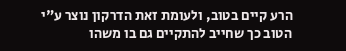הרע קיים בטוב, ולעומת זאת הדרקון נוצר ע"י הטוב כך שחייב להתקיים גם בו משהו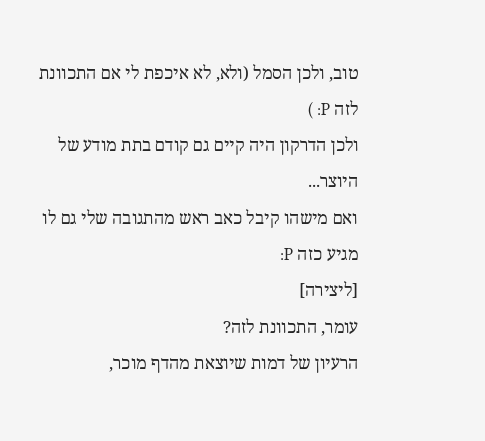טוב, ולכן הסמל (ולא, לא איכפת לי אם התכוונת לזה P: )
ולכן הדרקון היה קיים גם קודם בתת מודע של היוצר...
ואם מישהו קיבל כאב ראש מהתגובה שלי גם לו מגיע כזה P:
[ליצירה]
עומר, התכוונת לזה?
הרעיון של דמות שיוצאת מהדף מוכר,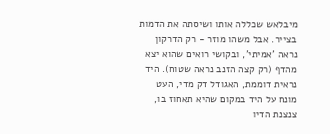מיבלאש שכללה אותו ושיסתה את הדמות בצייר. אבל משהו מוזר - רק הדרקון נראה 'אמיתי', ובקושי רואים שהוא יצא מהדף (רק קצה הזנב נראה שטוח). היד נראית דוממת, האגודל דק מדי, העט מונח על היד במקום שהיא תאחוז בו, צנצנת הדיו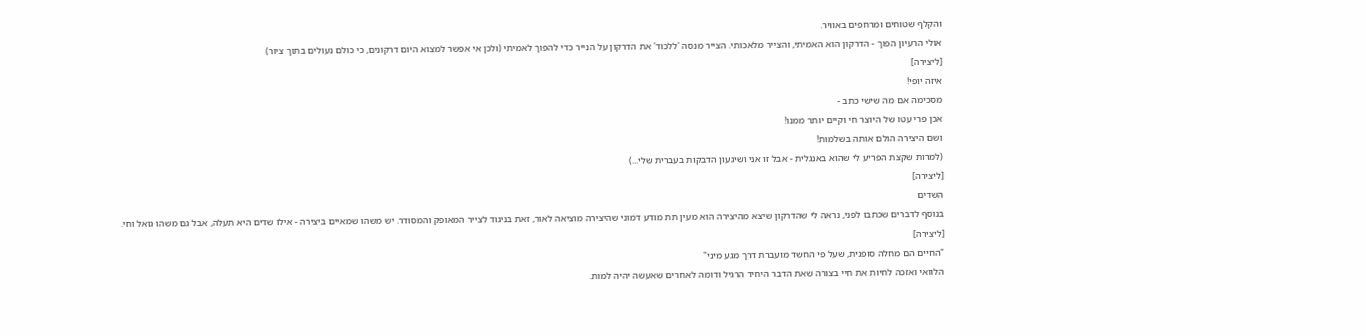והקלף שטוחים ומרחפים באוויר.
אולי הרעיון הפוך - הדרקון הוא האמיתי, והצייר מלאכותי. הצייר מנסה 'ללכוד' את הדרקון על הנייר כדי להפוך לאמיתי (ולכן אי אפשר למצוא היום דרקונים, כי כולם נעולים בתוך ציור)
[ליצירה]
איזה יופי!
מסכימה אם מה שישי כתב -
אכן פרי עטו של היוצר חי וקיים יותר ממנו!
ושם היצירה הולם אותה בשלמות!
(למרות שקצת הפריע לי שהוא באנגלית - אבל זו אני ושיגעון הדבקות בעברית שלי...)
[ליצירה]
השדים
בנוסף לדברים שכתבו לפני, נראה לי שהדרקון שיצא מהיצירה הוא מעין תת מודע דמוני שהיצירה מוציאה לאור, זאת בניגוד לצייר המאופק והמסודר. יש משהו שמאיים ביצירה - אילו שדים היא תעלה, אבל גם משהו גואל וחי.
[ליצירה]
"החיים הם מחלה סופנית, שעל פי החשד מועברת דרך מגע מיני"
הלוואי ואזכה לחיות את חיי בצורה שאת הדבר היחיד הרגיל ודומה לאחרים שאעשה יהיה למות.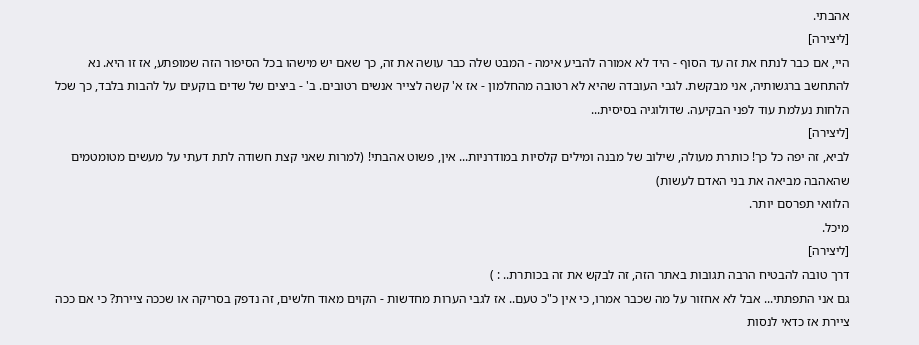אהבתי.
[ליצירה]
היי, אם כבר לנתח את זה עד הסוף - היד לא אמורה להביע אימה - המבט שלה כבר עושה את זה, כך שאם יש מישהו בכל הסיפור הזה שמופתע, אז זו היא. נא להתחשב ברגשותיה, אני מבקשת. לגבי העובדה שהיא לא רטובה מהחלמון - אז א' קשה לצייר אנשים רטובים. ב' - ביצים של שדים בוקעים על להבות בלבד, כך שכל הלחות נעלמת עוד לפני הבקיעה. שדולוגיה בסיסית...
[ליצירה]
לביא, זה יפה כל כך! כותרת מעולה, שילוב של מבנה ומילים קלסיות במודרניות... אין, פשוט אהבתי! (למרות שאני קצת חשודה לתת דעתי על מעשים מטומטמים שהאהבה מביאה את בני האדם לעשות)
הלוואי תפרסם יותר.
מיכל.
[ליצירה]
דרך טובה להבטיח הרבה תגובות באתר הזה, זה לבקש את זה בכותרת.. : )
גם אני התפתתי... אבל לא אחזור על מה שכבר אמרו, כי אין כ"כ טעם.. אז לגבי הערות מחדשות - הקוים מאוד חלשים, זה נדפק בסריקה או שככה ציירת? כי אם ככה ציירת אז כדאי לנסות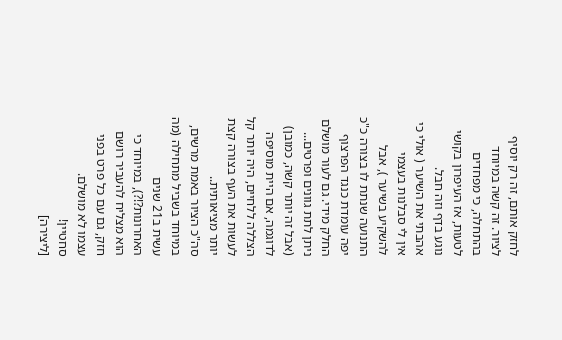לחזק אותם, זה רק יוסיף לציור. זה קשה במיוחד בהתחלה, כי מפחדים לטעות, אז העיפרון בקושי נוגע בדף וזה חבל.
אהבתי את השיער ( אולי כי אין לי סבלנות בעצמי להשקיע בשיער ), אבל התנועה שנתת לו בצורה כ"כ יפה עומדת כנגד הפרצוף החלק מידי. גם לעור מושלם ניתן לתת גוונים ופרטים... (אבל זה יותר קשה, כמובן) לדוגמה, אם היית מוסיפה הצללה ללחיים, היה יותר קל לעשות את העף בצורה קצת יותר מציאותית..
סה"כ הציור באמת מרשים, במיוחד בשביל מתחילה (מה עשית ב21 שנים האחרונות?!?), במיוחד כי הוא מצליח להעביר רושם חזק, גם עם כל פרט בפני עצמו לא מושלם.
סחטיין!
[ליצירה]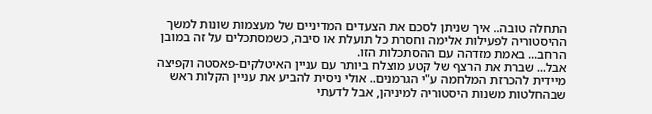התחלה טובה.. איך שניתן לסכם את הצעדים המדיניים של מעצמות שונות למשך ההיסטוריה לפעילות אלימה וחסרת כל תועלת או סיבה, כשמסתכלים על זה במובן הרחב... באמת מזדהה עם ההסתכלות הזו.
אבל... שברת את הרצף של קטע מוצלח ביותר עם עניין האיטלקים-פאסטה וקפיצה מיידית להכרזת המלחמה ע"י הגרמנים.. אולי ניסית להביע את עניין הקלות ראש שבהחלטות משנות היסטוריה למיניהן, אבל לדעתי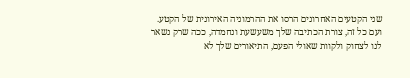שני הקטעים האחרונים הרסו את ההרמוניה האירונית של הקטע.
ועם כל זה, צורת הכתיבה שלך משעשעת ונחמדה, ככה שרק נשאר לנו לצחוק ולקוות שאולי הפעם, התיאורים שלך לא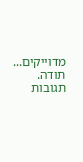מדוייקים...
תודה.
תגובות